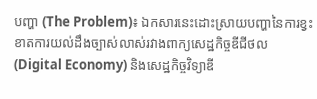បញ្ហា (The Problem)៖ ឯកសារនេះដោះស្រាយបញ្ហានៃការខ្វះខាតការយល់ដឹងច្បាស់លាស់រវាងពាក្យសេដ្ឋកិច្ចឌីជីថល (Digital Economy) និងសេដ្ឋកិច្ចវិទ្យាឌី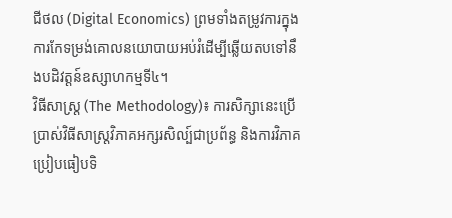ជីថល (Digital Economics) ព្រមទាំងតម្រូវការក្នុងការកែទម្រង់គោលនយោបាយអប់រំដើម្បីឆ្លើយតបទៅនឹងបដិវត្តន៍ឧស្សាហកម្មទី៤។
វិធីសាស្ត្រ (The Methodology)៖ ការសិក្សានេះប្រើប្រាស់វិធីសាស្ត្រវិភាគអក្សរសិល្ប៍ជាប្រព័ន្ធ និងការវិភាគប្រៀបធៀបទិ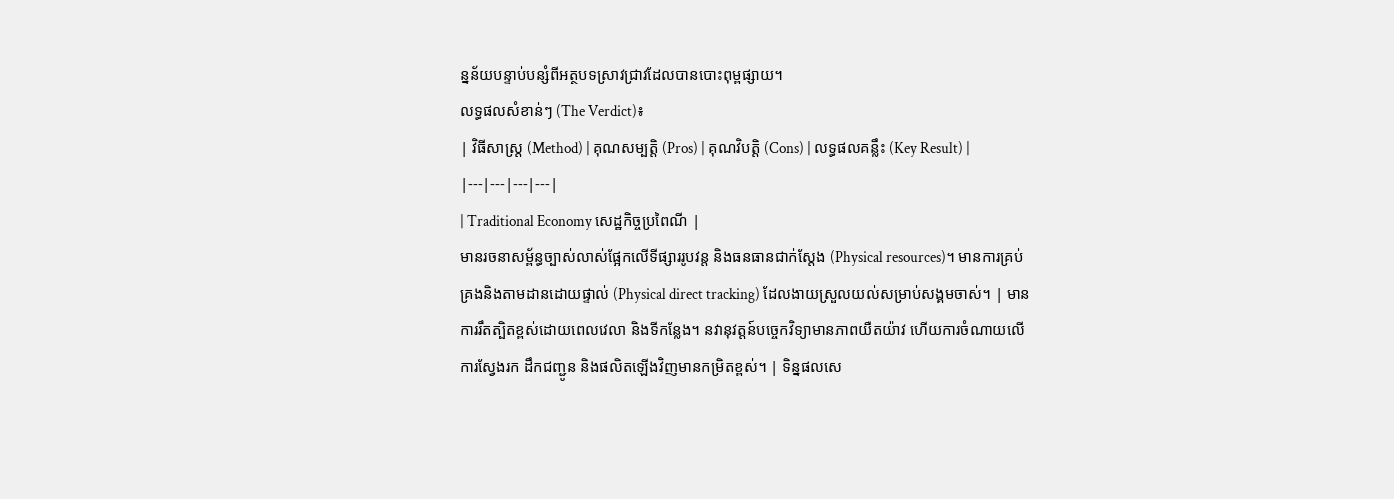ន្នន័យបន្ទាប់បន្សំពីអត្ថបទស្រាវជ្រាវដែលបានបោះពុម្ពផ្សាយ។
លទ្ធផលសំខាន់ៗ (The Verdict)៖
| វិធីសាស្ត្រ (Method) | គុណសម្បត្តិ (Pros) | គុណវិបត្តិ (Cons) | លទ្ធផលគន្លឹះ (Key Result) |
|---|---|---|---|
| Traditional Economy សេដ្ឋកិច្ចប្រពៃណី |
មានរចនាសម្ព័ន្ធច្បាស់លាស់ផ្អែកលើទីផ្សាររូបវន្ត និងធនធានជាក់ស្តែង (Physical resources)។ មានការគ្រប់គ្រងនិងតាមដានដោយផ្ទាល់ (Physical direct tracking) ដែលងាយស្រួលយល់សម្រាប់សង្គមចាស់។ | មានការរឹតត្បិតខ្ពស់ដោយពេលវេលា និងទីកន្លែង។ នវានុវត្តន៍បច្ចេកវិទ្យាមានភាពយឺតយ៉ាវ ហើយការចំណាយលើការស្វែងរក ដឹកជញ្ជូន និងផលិតឡើងវិញមានកម្រិតខ្ពស់។ | ទិន្នផលសេ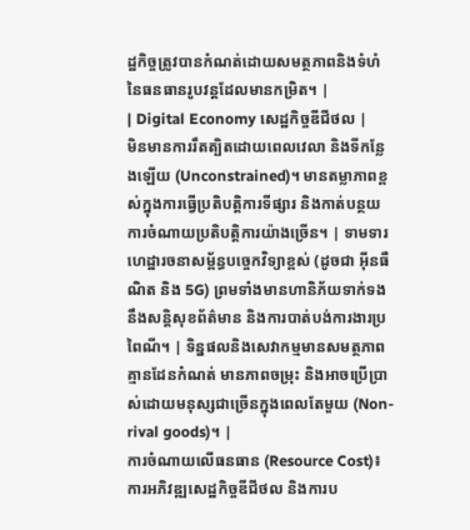ដ្ឋកិច្ចត្រូវបានកំណត់ដោយសមត្ថភាពនិងទំហំនៃធនធានរូបវន្តដែលមានកម្រិត។ |
| Digital Economy សេដ្ឋកិច្ចឌីជីថល |
មិនមានការរឹតត្បិតដោយពេលវេលា និងទីកន្លែងឡើយ (Unconstrained)។ មានតម្លាភាពខ្ពស់ក្នុងការធ្វើប្រតិបត្តិការទីផ្សារ និងកាត់បន្ថយការចំណាយប្រតិបត្តិការយ៉ាងច្រើន។ | ទាមទារហេដ្ឋារចនាសម្ព័ន្ធបច្ចេកវិទ្យាខ្ពស់ (ដូចជា អ៊ីនធឺណិត និង 5G) ព្រមទាំងមានហានិភ័យទាក់ទងនឹងសន្តិសុខព័ត៌មាន និងការបាត់បង់ការងារប្រពៃណី។ | ទិន្នផលនិងសេវាកម្មមានសមត្ថភាពគ្មានដែនកំណត់ មានភាពចម្រុះ និងអាចប្រើប្រាស់ដោយមនុស្សជាច្រើនក្នុងពេលតែមួយ (Non-rival goods)។ |
ការចំណាយលើធនធាន (Resource Cost)៖ ការអភិវឌ្ឍសេដ្ឋកិច្ចឌីជីថល និងការប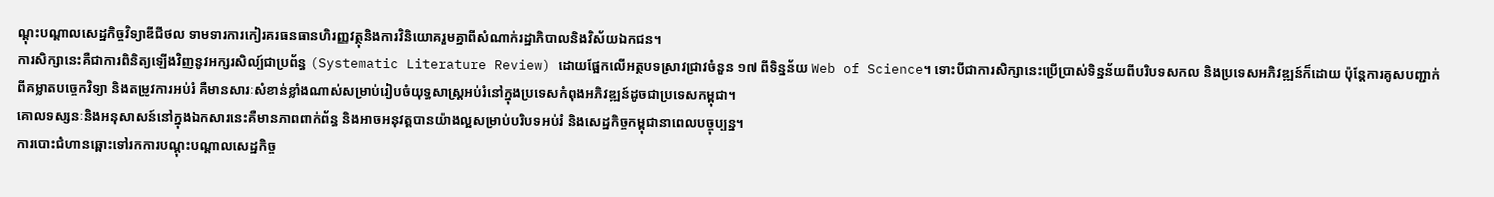ណ្តុះបណ្តាលសេដ្ឋកិច្ចវិទ្យាឌីជីថល ទាមទារការកៀរគរធនធានហិរញ្ញវត្ថុនិងការវិនិយោគរួមគ្នាពីសំណាក់រដ្ឋាភិបាលនិងវិស័យឯកជន។
ការសិក្សានេះគឺជាការពិនិត្យឡើងវិញនូវអក្សរសិល្ប៍ជាប្រព័ន្ធ (Systematic Literature Review) ដោយផ្អែកលើអត្ថបទស្រាវជ្រាវចំនួន ១៧ ពីទិន្នន័យ Web of Science។ ទោះបីជាការសិក្សានេះប្រើប្រាស់ទិន្នន័យពីបរិបទសកល និងប្រទេសអភិវឌ្ឍន៍ក៏ដោយ ប៉ុន្តែការគូសបញ្ជាក់ពីគម្លាតបច្ចេកវិទ្យា និងតម្រូវការអប់រំ គឺមានសារៈសំខាន់ខ្លាំងណាស់សម្រាប់រៀបចំយុទ្ធសាស្ត្រអប់រំនៅក្នុងប្រទេសកំពុងអភិវឌ្ឍន៍ដូចជាប្រទេសកម្ពុជា។
គោលទស្សនៈនិងអនុសាសន៍នៅក្នុងឯកសារនេះគឺមានភាពពាក់ព័ន្ធ និងអាចអនុវត្តបានយ៉ាងល្អសម្រាប់បរិបទអប់រំ និងសេដ្ឋកិច្ចកម្ពុជានាពេលបច្ចុប្បន្ន។
ការបោះជំហានឆ្ពោះទៅរកការបណ្តុះបណ្តាលសេដ្ឋកិច្ច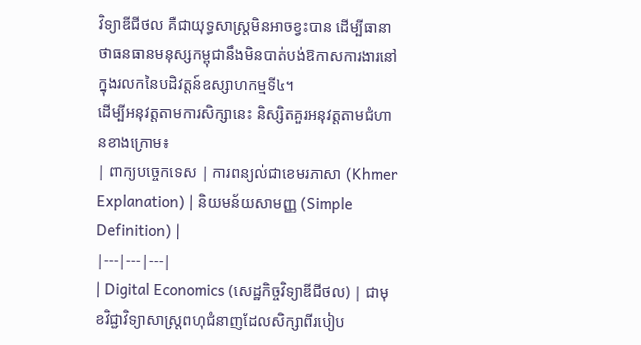វិទ្យាឌីជីថល គឺជាយុទ្ធសាស្ត្រមិនអាចខ្វះបាន ដើម្បីធានាថាធនធានមនុស្សកម្ពុជានឹងមិនបាត់បង់ឱកាសការងារនៅក្នុងរលកនៃបដិវត្តន៍ឧស្សាហកម្មទី៤។
ដើម្បីអនុវត្តតាមការសិក្សានេះ និស្សិតគួរអនុវត្តតាមជំហានខាងក្រោម៖
| ពាក្យបច្ចេកទេស | ការពន្យល់ជាខេមរភាសា (Khmer Explanation) | និយមន័យសាមញ្ញ (Simple Definition) |
|---|---|---|
| Digital Economics (សេដ្ឋកិច្ចវិទ្យាឌីជីថល) | ជាមុខវិជ្ជាវិទ្យាសាស្ត្រពហុជំនាញដែលសិក្សាពីរបៀប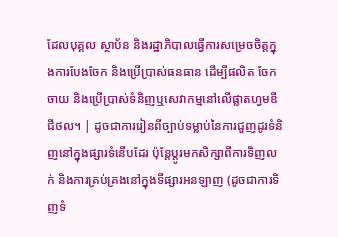ដែលបុគ្គល ស្ថាប័ន និងរដ្ឋាភិបាលធ្វើការសម្រេចចិត្តក្នុងការបែងចែក និងប្រើប្រាស់ធនធាន ដើម្បីផលិត ចែកចាយ និងប្រើប្រាស់ទំនិញឬសេវាកម្មនៅលើផ្លាតហ្វមឌីជីថល។ | ដូចជាការរៀនពីច្បាប់ទម្លាប់នៃការជួញដូរទំនិញនៅក្នុងផ្សារទំនើបដែរ ប៉ុន្តែប្តូរមកសិក្សាពីការទិញលក់ និងការគ្រប់គ្រងនៅក្នុងទីផ្សារអនឡាញ (ដូចជាការទិញទំ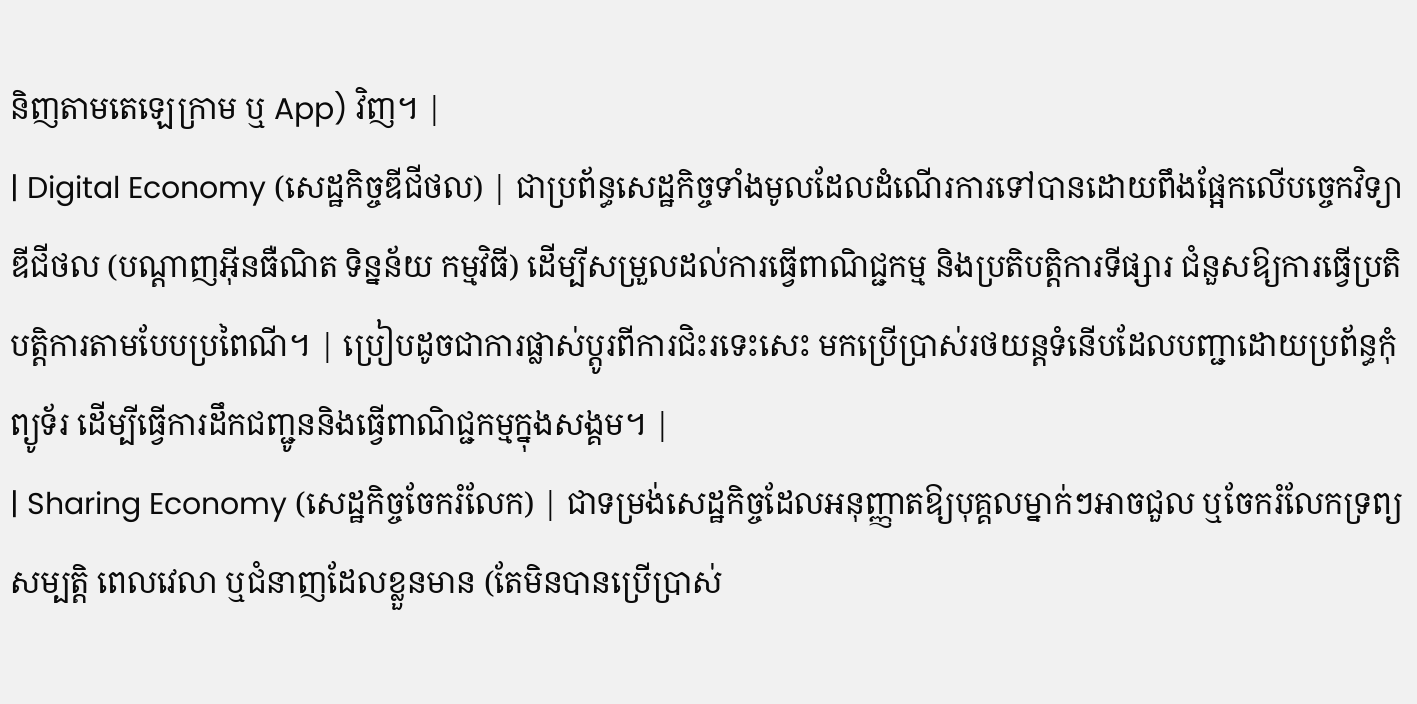និញតាមតេឡេក្រាម ឬ App) វិញ។ |
| Digital Economy (សេដ្ឋកិច្ចឌីជីថល) | ជាប្រព័ន្ធសេដ្ឋកិច្ចទាំងមូលដែលដំណើរការទៅបានដោយពឹងផ្អែកលើបច្ចេកវិទ្យាឌីជីថល (បណ្ដាញអ៊ីនធឺណិត ទិន្នន័យ កម្មវិធី) ដើម្បីសម្រួលដល់ការធ្វើពាណិជ្ជកម្ម និងប្រតិបត្តិការទីផ្សារ ជំនួសឱ្យការធ្វើប្រតិបត្តិការតាមបែបប្រពៃណី។ | ប្រៀបដូចជាការផ្លាស់ប្តូរពីការជិះរទេះសេះ មកប្រើប្រាស់រថយន្តទំនើបដែលបញ្ជាដោយប្រព័ន្ធកុំព្យូទ័រ ដើម្បីធ្វើការដឹកជញ្ជូននិងធ្វើពាណិជ្ជកម្មក្នុងសង្គម។ |
| Sharing Economy (សេដ្ឋកិច្ចចែករំលែក) | ជាទម្រង់សេដ្ឋកិច្ចដែលអនុញ្ញាតឱ្យបុគ្គលម្នាក់ៗអាចជួល ឬចែករំលែកទ្រព្យសម្បត្តិ ពេលវេលា ឬជំនាញដែលខ្លួនមាន (តែមិនបានប្រើប្រាស់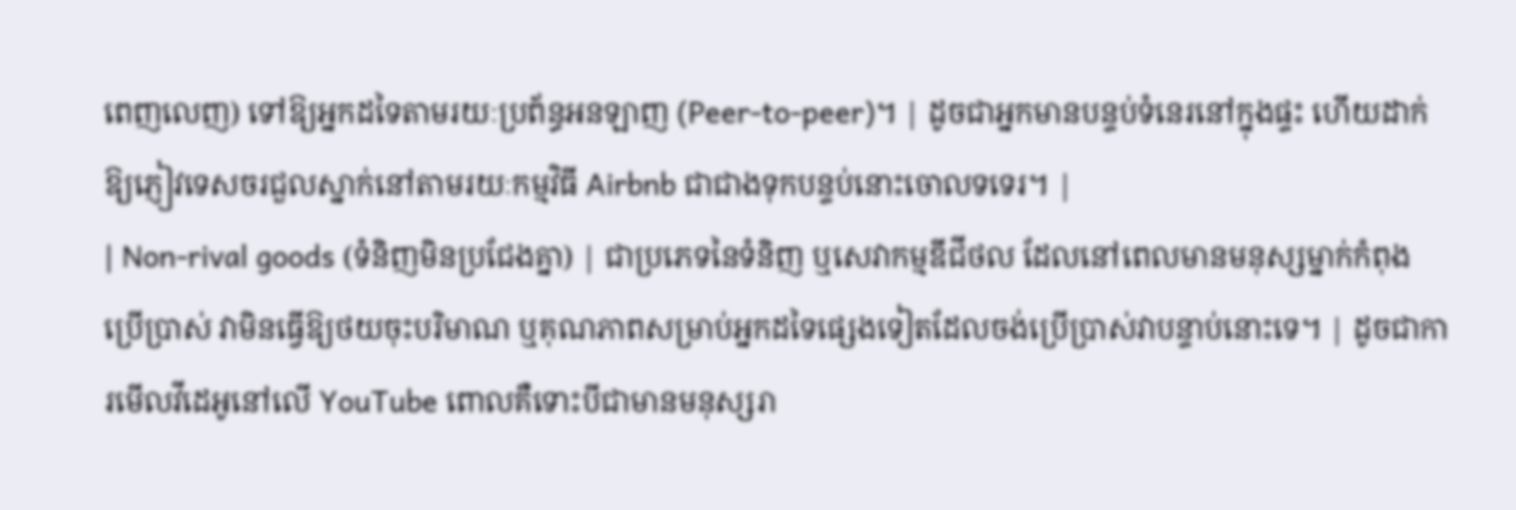ពេញលេញ) ទៅឱ្យអ្នកដទៃតាមរយៈប្រព័ន្ធអនឡាញ (Peer-to-peer)។ | ដូចជាអ្នកមានបន្ទប់ទំនេរនៅក្នុងផ្ទះ ហើយដាក់ឱ្យភ្ញៀវទេសចរជួលស្នាក់នៅតាមរយៈកម្មវិធី Airbnb ជាជាងទុកបន្ទប់នោះចោលទទេរ។ |
| Non-rival goods (ទំនិញមិនប្រជែងគ្នា) | ជាប្រភេទនៃទំនិញ ឬសេវាកម្មឌីជីថល ដែលនៅពេលមានមនុស្សម្នាក់កំពុងប្រើប្រាស់ វាមិនធ្វើឱ្យថយចុះបរិមាណ ឬគុណភាពសម្រាប់អ្នកដទៃផ្សេងទៀតដែលចង់ប្រើប្រាស់វាបន្ទាប់នោះទេ។ | ដូចជាការមើលវីដេអូនៅលើ YouTube ពោលគឺទោះបីជាមានមនុស្សរា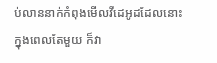ប់លាននាក់កំពុងមើលវីដេអូដដែលនោះក្នុងពេលតែមួយ ក៏វា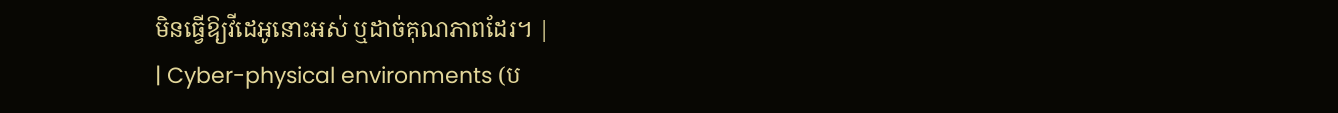មិនធ្វើឱ្យវីដេអូនោះអស់ ឬដាច់គុណភាពដែរ។ |
| Cyber-physical environments (ប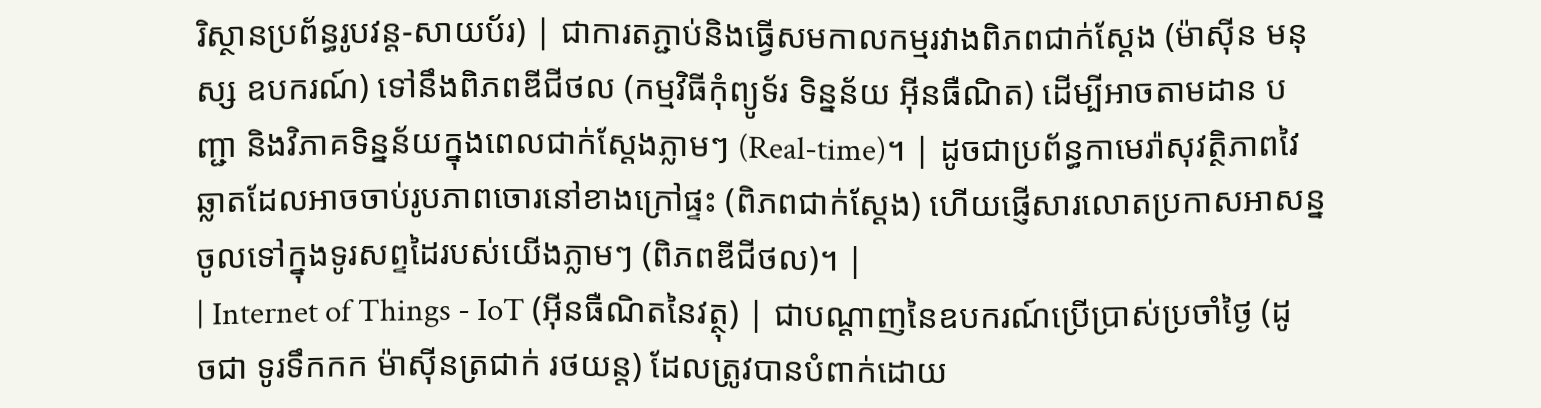រិស្ថានប្រព័ន្ធរូបវន្ត-សាយប័រ) | ជាការតភ្ជាប់និងធ្វើសមកាលកម្មរវាងពិភពជាក់ស្តែង (ម៉ាស៊ីន មនុស្ស ឧបករណ៍) ទៅនឹងពិភពឌីជីថល (កម្មវិធីកុំព្យូទ័រ ទិន្នន័យ អ៊ីនធឺណិត) ដើម្បីអាចតាមដាន បញ្ជា និងវិភាគទិន្នន័យក្នុងពេលជាក់ស្តែងភ្លាមៗ (Real-time)។ | ដូចជាប្រព័ន្ធកាមេរ៉ាសុវត្ថិភាពវៃឆ្លាតដែលអាចចាប់រូបភាពចោរនៅខាងក្រៅផ្ទះ (ពិភពជាក់ស្តែង) ហើយផ្ញើសារលោតប្រកាសអាសន្នចូលទៅក្នុងទូរសព្ទដៃរបស់យើងភ្លាមៗ (ពិភពឌីជីថល)។ |
| Internet of Things - IoT (អ៊ីនធឺណិតនៃវត្ថុ) | ជាបណ្តាញនៃឧបករណ៍ប្រើប្រាស់ប្រចាំថ្ងៃ (ដូចជា ទូរទឹកកក ម៉ាស៊ីនត្រជាក់ រថយន្ត) ដែលត្រូវបានបំពាក់ដោយ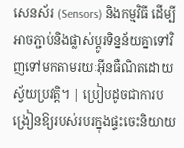សេនស័រ (Sensors) និងកម្មវិធី ដើម្បីអាចភ្ជាប់និងផ្លាស់ប្តូរទិន្នន័យគ្នាទៅវិញទៅមកតាមរយៈអ៊ីនធឺណិតដោយស្វ័យប្រវត្តិ។ | ប្រៀបដូចជាការបង្រៀនឱ្យរបស់របរក្នុងផ្ទះចេះនិយាយ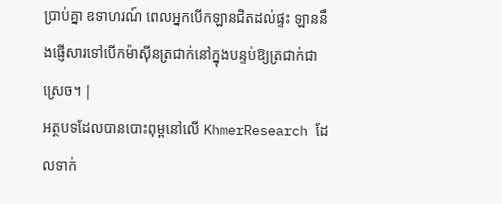ប្រាប់គ្នា ឧទាហរណ៍ ពេលអ្នកបើកឡានជិតដល់ផ្ទះ ឡាននឹងផ្ញើសារទៅបើកម៉ាស៊ីនត្រជាក់នៅក្នុងបន្ទប់ឱ្យត្រជាក់ជាស្រេច។ |
អត្ថបទដែលបានបោះពុម្ពនៅលើ KhmerResearch ដែលទាក់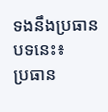ទងនឹងប្រធានបទនេះ៖
ប្រធាន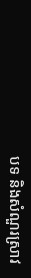បទ និងសំណួរស្រាវ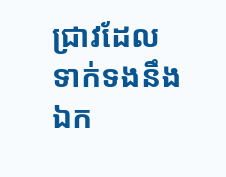ជ្រាវដែលទាក់ទងនឹងឯក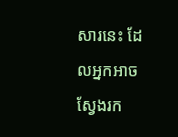សារនេះ ដែលអ្នកអាចស្វែងរក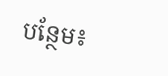បន្ថែម៖